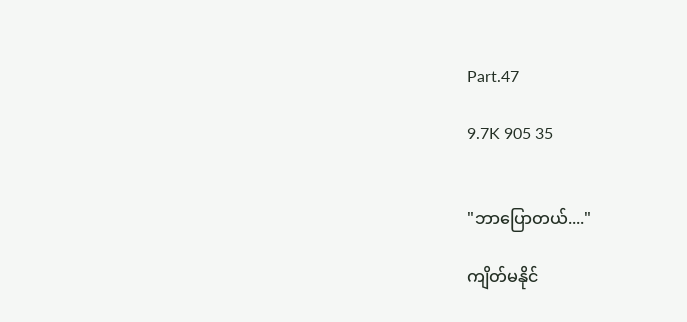Part.47

9.7K 905 35


"ဘာပြောတယ်...."

ကျိတ်မနိုင်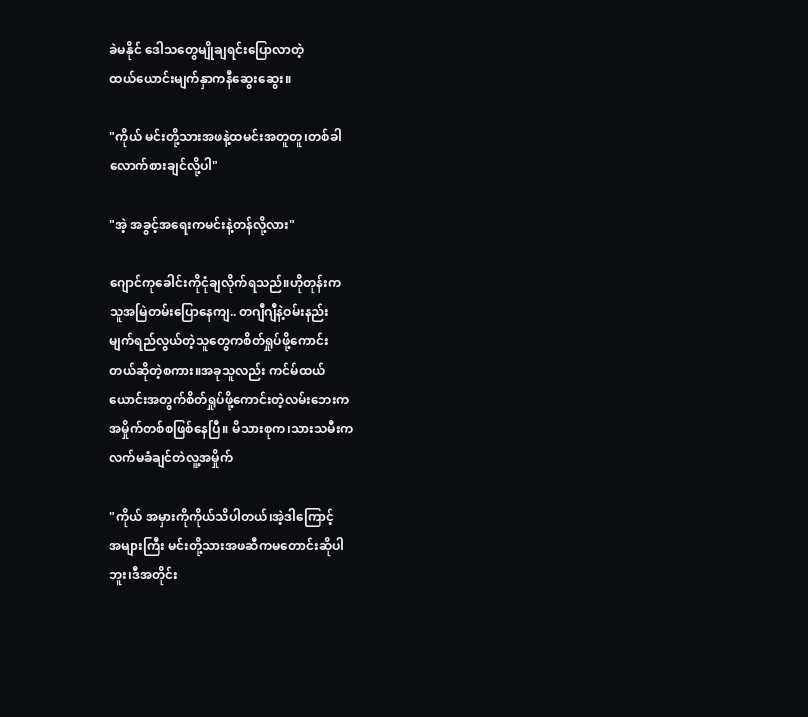ခဲမနိုင် ဒေါသတွေမျိုချရင်းပြောလာတဲ့
ထယ်ယောင်းမျက်နှာကနီဆွေးဆွေး။

"ကိုယ် မင်းတို့သားအဖနဲ့ထမင်းအတူတူ၊တစ်ခါ
လောက်စားချင်လို့ပါ"

"အဲ့ အခွင့်အရေးကမင်းနဲ့တန်လို့လား"

ဂျောင်ကုခေါင်းကိုငုံချလိုက်ရသည်။ဟိုတုန်းက
သူအမြဲတမ်းပြောနေကျ.. တဂျီဂျီနဲ့ဝမ်းနည်း
မျက်ရည်လွယ်တဲ့သူတွေကစိတ်ရှုပ်ဖို့ကောင်း
တယ်ဆိုတဲ့စကား။အခုသူလည်း ကင်မ်ထယ်
ယောင်းအတွက်စိတ်ရှုပ်ဖို့ကောင်းတဲ့လမ်းဘေးက
အမှိုက်တစ်စဖြစ်နေပြီ။ မိသားစုက၊သားသမီးက
လက်မခံချင်တဲလူ့အမှိုက်

"ကိုယ် အမှားကိုကိုယ်သိပါတယ်၊အဲ့ဒါကြောင့်
အများကြီး မင်းတို့သားအဖဆီကမတောင်းဆိုပါ
ဘူး၊ဒီအတိုင်း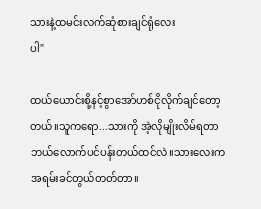သားနဲ့ထမင်းလက်ဆုံစားချင်ရုံလေး
ပါ"

ထယ်ယောင်းစို့နင့်စွာအော်ဟစ်ငိုလိုက်ချင်တော့
တယ်။သူကရော...သားကို အဲ့လိုမျိုးလိမ်ရတာ
ဘယ်လောက်ပင်ပန်းတယ်ထင်လဲ။သားလေးက
အရမ်းခင်တွယ်တတ်တာ။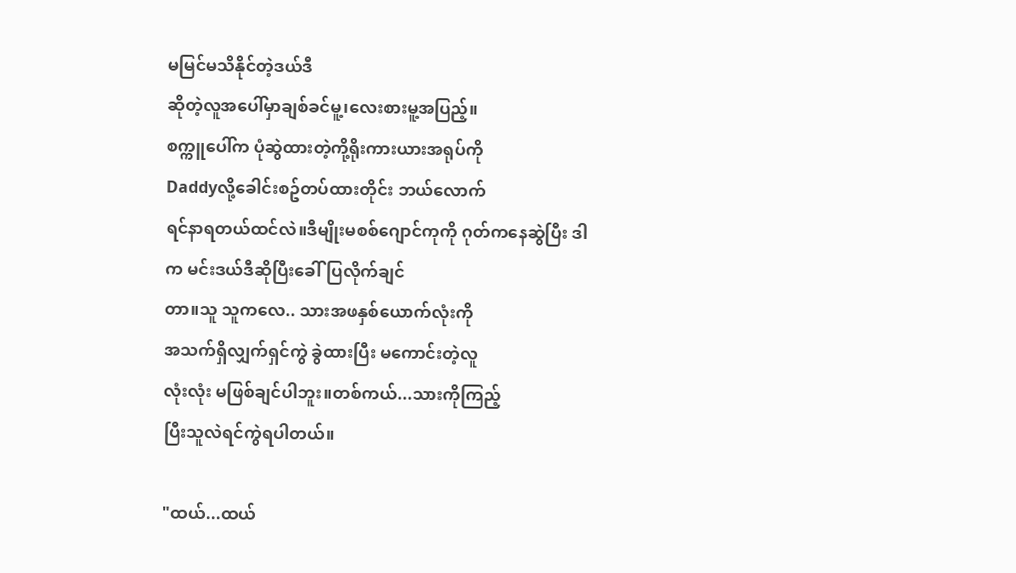မမြင်မသိနိုင်တဲ့ဒယ်ဒီ
ဆိုတဲ့လူအပေါ်မှာချစ်ခင်မူ့၊လေးစားမူ့အပြည့်။
စက္ကူပေါ်က ပုံဆွဲထားတဲ့ကို့ရိုးကားယားအရုပ်ကို
Daddyလို့ခေါင်းစဥ်တပ်ထားတိုင်း ဘယ်လောက်
ရင်နာရတယ်ထင်လဲ။ဒီမျိုးမစစ်ဂျောင်ကုကို ဂုတ်ကနေဆွဲပြီး ဒါက မင်းဒယ်ဒီဆိုပြီးခေါ်ပြလိုက်ချင်
တာ။သူ သူကလေ.. သားအဖနှစ်ယောက်လုံးကို
အသက်ရှိလျှက်ရှင်ကွဲ ခွဲထားပြီး မကောင်းတဲ့လူ
လုံးလုံး မဖြစ်ချင်ပါဘူး။တစ်ကယ်...သားကိုကြည့်
ပြီးသူလဲရင်ကွဲရပါတယ်။

"ထယ်...ထယ်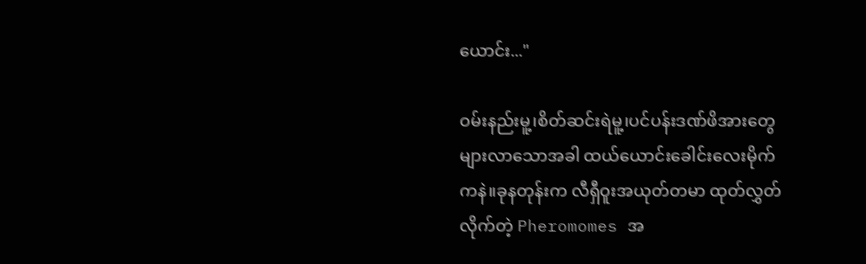ယောင်း..."

ဝမ်းနည်းမူ့၊စိတ်ဆင်းရဲမူ့၊ပင်ပန်းဒဏ်ဖိအားတွေ
များလာသောအခါ ထယ်ယောင်းခေါင်းလေးမိုက်
ကနဲ။ခုနတုန်းက လီရှီဝူးအယုတ်တမာ ထုတ်လွှတ်
လိုက်တဲ့ Pheromomes အ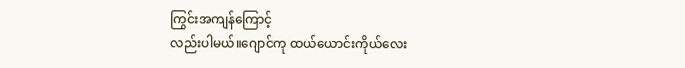ကြွင်းအကျန်ကြောင့်
လည်းပါမယ်။ဂျောင်ကု ထယ်ယောင်းကိုယ်လေး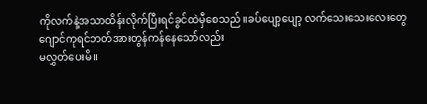ကိုလက်နဲ့အသာထိန်းလိုက်ပြီးရင်ခွင်ထဲမှီစေသည်။ခပ်ပျော့ပျော့ လက်သေးသေးလေးတွေ
ဂျောင်ကုရင်ဘတ်အားတွန်ကန်နေသော်လည်း
မလွှတ်ပေးမိ။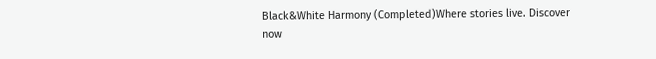Black&White Harmony (Completed)Where stories live. Discover now